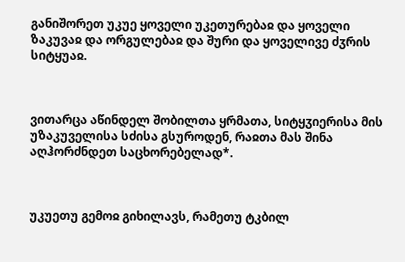განიშორეთ უკუე ყოველი უკეთურებაჲ და ყოველი ზაკუვაჲ და ორგულებაჲ და შური და ყოველივე ძჳრის სიტყუაჲ.



ვითარცა აწინდელ შობილთა ყრმათა, სიტყჳიერისა მის უზაკუველისა სძისა გსუროდენ, რაჲთა მას შინა აღჰორძნდეთ საცხორებელად*.



უკუეთუ გემოჲ გიხილავს, რამეთუ ტკბილ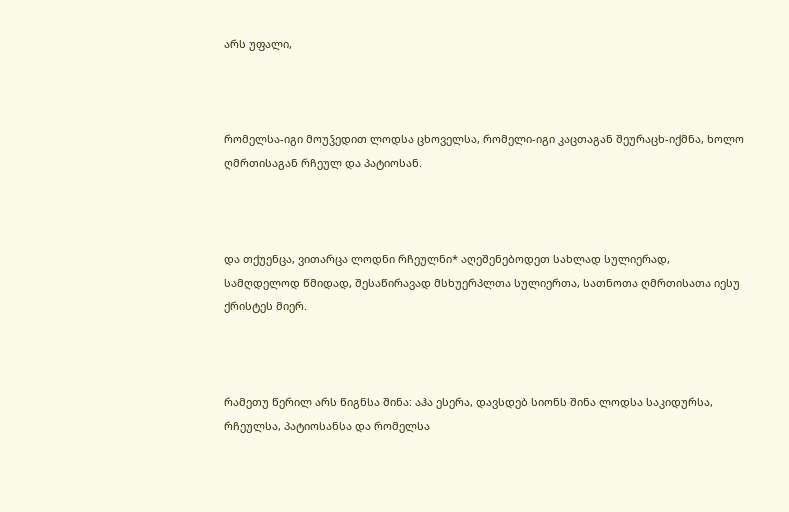არს უფალი,



რომელსა-იგი მოუჴედით ლოდსა ცხოველსა, რომელი-იგი კაცთაგან შეურაცხ-იქმნა, ხოლო ღმრთისაგან რჩეულ და პატიოსან.



და თქუენცა, ვითარცა ლოდნი რჩეულნი* აღეშენებოდეთ სახლად სულიერად, სამღდელოდ წმიდად, შესაწირავად მსხუერპლთა სულიერთა, სათნოთა ღმრთისათა იესუ ქრისტეს მიერ.



რამეთუ წერილ არს წიგნსა შინა: აჰა ესერა, დავსდებ სიონს შინა ლოდსა საკიდურსა, რჩეულსა, პატიოსანსა და რომელსა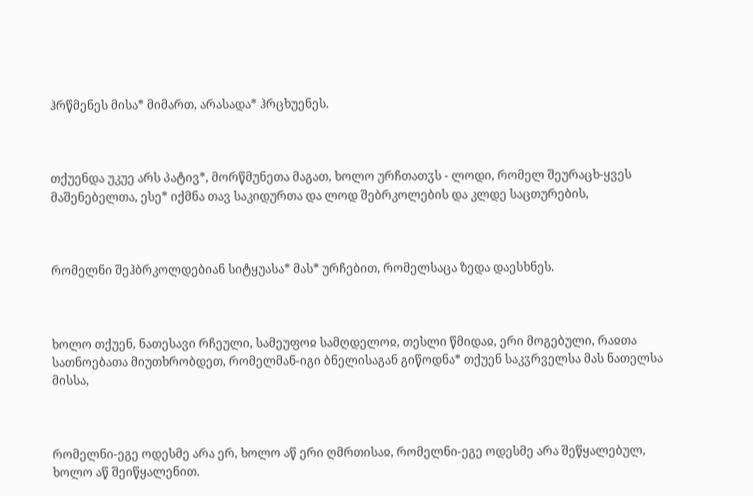ჰრწმენეს მისა* მიმართ, არასადა* ჰრცხუენეს.



თქუენდა უკუე არს პატივ*, მორწმუნეთა მაგათ, ხოლო ურჩთათჳს - ლოდი, რომელ შეურაცხ-ყვეს მაშენებელთა, ესე* იქმნა თავ საკიდურთა და ლოდ შებრკოლების და კლდე საცთურების,



რომელნი შეჰბრკოლდებიან სიტყუასა* მას* ურჩებით, რომელსაცა ზედა დაესხნეს.



ხოლო თქუენ, ნათესავი რჩეული, სამეუფოჲ სამღდელოჲ, თესლი წმიდაჲ, ერი მოგებული, რაჲთა სათნოებათა მიუთხრობდეთ, რომელმან-იგი ბნელისაგან გიწოდნა* თქუენ საკჳრველსა მას ნათელსა მისსა,



რომელნი-ეგე ოდესმე არა ერ, ხოლო აწ ერი ღმრთისაჲ, რომელნი-ეგე ოდესმე არა შეწყალებულ, ხოლო აწ შეიწყალენით.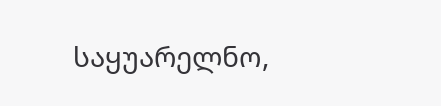საყუარელნო,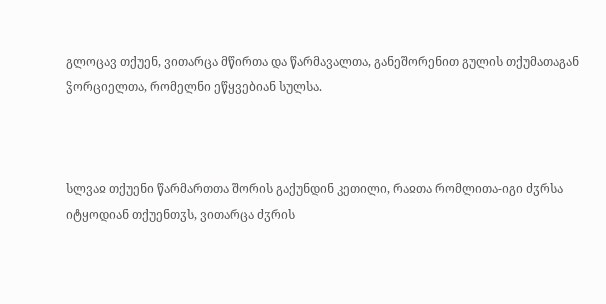გლოცავ თქუენ, ვითარცა მწირთა და წარმავალთა, განეშორენით გულის თქუმათაგან ჴორციელთა, რომელნი ეწყვებიან სულსა.



სლვაჲ თქუენი წარმართთა შორის გაქუნდინ კეთილი, რაჲთა რომლითა-იგი ძჳრსა იტყოდიან თქუენთჳს, ვითარცა ძჳრის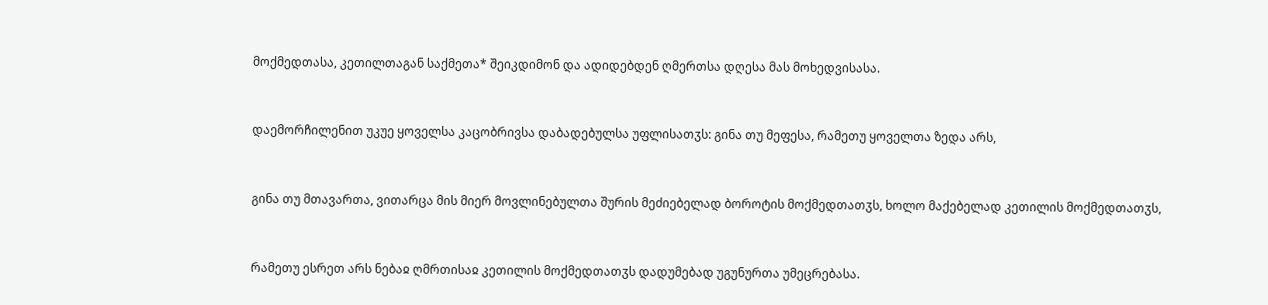მოქმედთასა, კეთილთაგან საქმეთა* შეიკდიმონ და ადიდებდენ ღმერთსა დღესა მას მოხედვისასა.



დაემორჩილენით უკუე ყოველსა კაცობრივსა დაბადებულსა უფლისათჳს: გინა თუ მეფესა, რამეთუ ყოველთა ზედა არს,



გინა თუ მთავართა, ვითარცა მის მიერ მოვლინებულთა შურის მეძიებელად ბოროტის მოქმედთათჳს, ხოლო მაქებელად კეთილის მოქმედთათჳს,



რამეთუ ესრეთ არს ნებაჲ ღმრთისაჲ კეთილის მოქმედთათჳს დადუმებად უგუნურთა უმეცრებასა.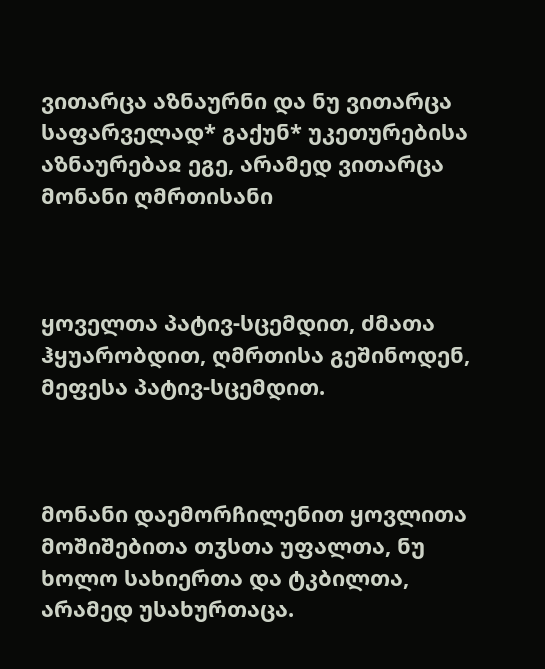ვითარცა აზნაურნი და ნუ ვითარცა საფარველად* გაქუნ* უკეთურებისა აზნაურებაჲ ეგე, არამედ ვითარცა მონანი ღმრთისანი



ყოველთა პატივ-სცემდით, ძმათა ჰყუარობდით, ღმრთისა გეშინოდენ, მეფესა პატივ-სცემდით.



მონანი დაემორჩილენით ყოვლითა მოშიშებითა თჳსთა უფალთა, ნუ ხოლო სახიერთა და ტკბილთა, არამედ უსახურთაცა.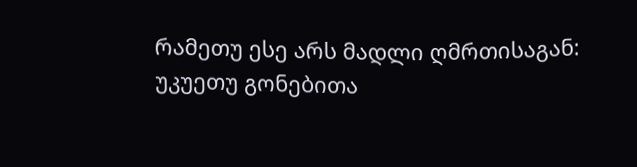რამეთუ ესე არს მადლი ღმრთისაგან: უკუეთუ გონებითა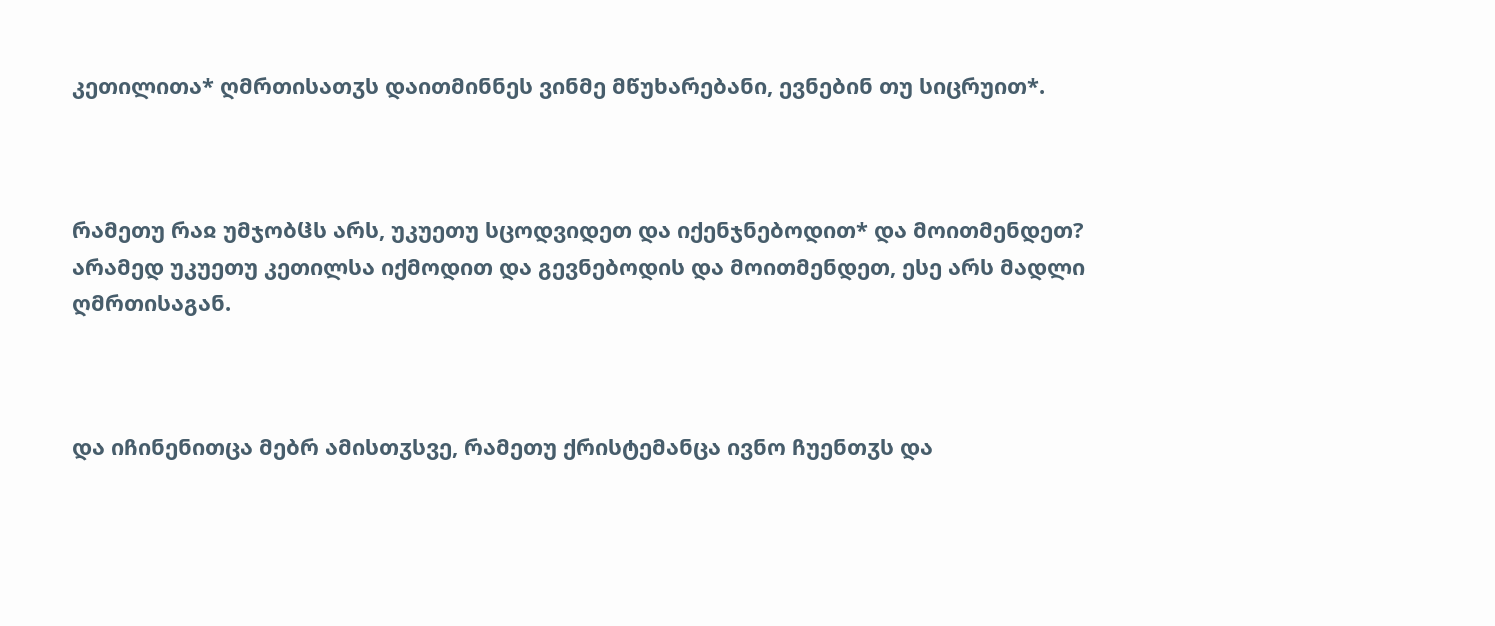კეთილითა* ღმრთისათჳს დაითმინნეს ვინმე მწუხარებანი, ევნებინ თუ სიცრუით*.



რამეთუ რაჲ უმჯობჱს არს, უკუეთუ სცოდვიდეთ და იქენჯნებოდით* და მოითმენდეთ? არამედ უკუეთუ კეთილსა იქმოდით და გევნებოდის და მოითმენდეთ, ესე არს მადლი ღმრთისაგან.



და იჩინენითცა მებრ ამისთჳსვე, რამეთუ ქრისტემანცა ივნო ჩუენთჳს და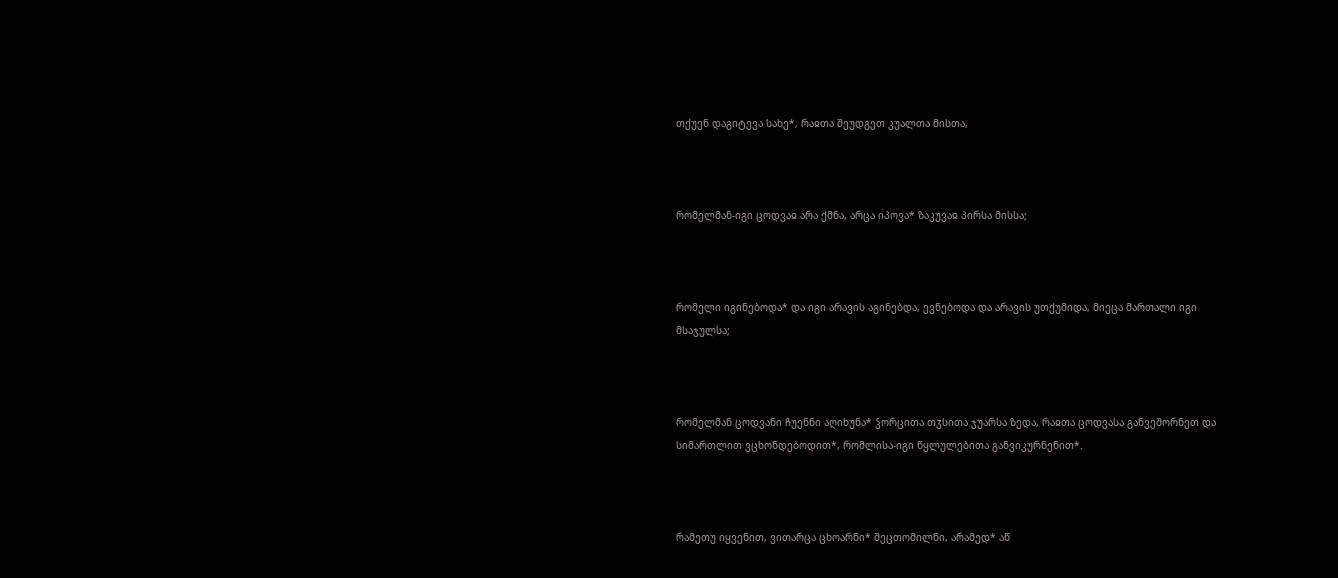თქუენ დაგიტევა სახე*, რაჲთა შეუდგეთ კუალთა მისთა,



რომელმან-იგი ცოდვაჲ არა ქმნა, არცა იპოვა* ზაკუვაჲ პირსა მისსა;



რომელი იგინებოდა* და იგი არავის აგინებდა, ევნებოდა და არავის უთქუმიდა, მიეცა მართალი იგი მსაჯულსა;



რომელმან ცოდვანი ჩუენნი აღიხუნა* ჴორცითა თჳსითა ჯუარსა ზედა, რაჲთა ცოდვასა განვეშორნეთ და სიმართლით ვცხონდებოდით*, რომლისა-იგი წყლულებითა განვიკურნენით*.



რამეთუ იყვენით, ვითარცა ცხოარნი* შეცთომილნი, არამედ* აწ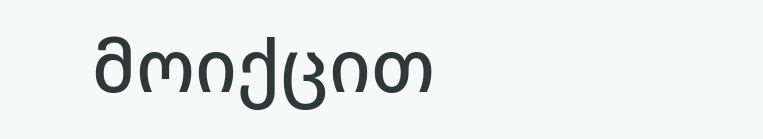მოიქცით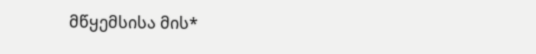მწყემსისა მის*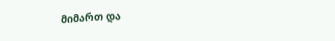მიმართ და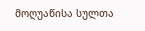მოღუაწისა სულთა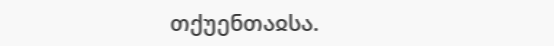თქუენთაჲსა.